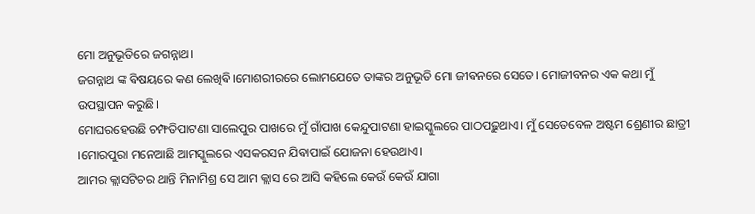ମୋ ଅନୁଭୂତିରେ ଜଗନ୍ନାଥ।
ଜଗନ୍ନାଥ ଙ୍କ ଵିଷୟରେ କଣ ଲେଖିଵି।ମୋଶରୀରରେ ଲୋମଯେତେ ତାଙ୍କର ଅନୁଭୂତି ମୋ ଜୀଵନରେ ସେତେ। ମୋଜୀବନର ଏକ କଥା ମୁଁ ଉପସ୍ଥାପନ କରୁଛି।
ମୋଘରହେଉଛି ଚମ୍ଫତିପାଟଣା ସାଲେପୁର ପାଖରେ ମୁଁ ଗାଁପାଖ କେନ୍ଦୁପାଟଣା ହାଇସ୍କୁଲରେ ପାଠପଢ଼ୁଥାଏ। ମୁଁ ସେତେବେଳ ଅଷ୍ଟମ ଶ୍ରେଣୀର ଛାତ୍ରୀ ।ମୋରପୁରା ମନେଆଛି ଆମସ୍କୁଲରେ ଏସକରସନ ଯିଵାପାଇଁ ଯୋଜନା ହେଉଥାଏ।
ଆମର କ୍ଲାସଟିଚର ଥାନ୍ତି ମିନାମିଶ୍ର ସେ ଆମ କ୍ଲାସ ରେ ଆସି କହିଲେ କେଉଁ କେଉଁ ଯାଗା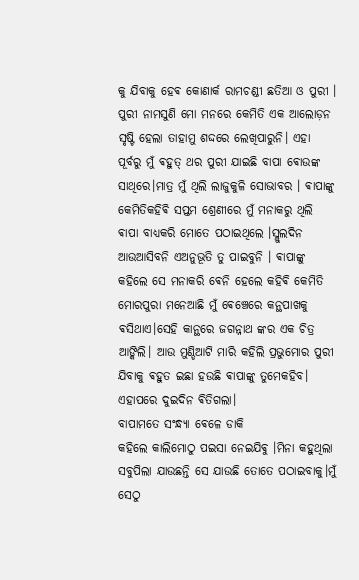କୁ ଯିବାକୁ ହେଵ କୋଣାର୍କ ରାମଚଣ୍ଡୀ ଛତିଆ ଓ ପୁରୀ । ପୁରୀ ନାମସୁଣି ମୋ ମନରେ କେମିତି ଏକ ଆଲୋଡ଼ନ ସୃଷ୍ଟି ହେଲା ତାହାମୁ ଶଦ୍ଦରେ ଲେଖିପାରୁନି। ଏହା ପୂର୍ବରୁ ମୁଁ ଵହୁତ୍ ଥର ପୁରୀ ଯାଇଛି ବାପା ଵୋଉଙ୍କ ସାଥିରେ।ମାତ୍ର ମୁଁ ଥିଲି ଲାଜୁକୁଳି ସୋଭାବର । ଵାପାଙ୍କୁ କେମିତିକହିଵି ସପ୍ତମ ଶ୍ରେଣୀରେ ମୁଁ ମନାକରୁ ଥିଲି ଵାପା ବାଧ୍ୟକରି ମୋତେ ପଠାଇଥିଲେ ।ସ୍ଲୁଲଦିନ ଆଉଆସିବନି ଏଅନୁଭୂତି ତୁ ପାଇବୁନି । ଵାପାଙ୍କୁ କହିଲେ ସେ ମନାକରି ଵେନି ହେଲେ କହିଵି କେମିତି ମୋରପୁରା ମନେଆଛି ମୁଁ ଵେଞ୍ଚେରେ କନ୍ଥପାଖକୁ ଵସିଥାଏ।ସେହି କାନ୍ଥରେ ଜଗନ୍ନାଥ ଙ୍କର ଏକ ଚିତ୍ର ଆଙ୍କିଲି। ଆଉ ମୁଣ୍ଡିଆଟି ମାରି କହିଲି ପ୍ରଭୁମୋର ପୁରୀ ଯିବାକୁ ଵହୁତ ଇଛା ହଉଛି ଵାପାଙ୍କୁ ତୁମେକହିବ।
ଏହାପରେ ଦୁଇଦିନ ଵିତିଗଲା।
ବାପାମତେ ସଂନ୍ଧ୍ଯା ଵେଳେ ଡାକି
କହିଲେ କାଲିମୋଠୁ ପଇସା ନେଇଯିଵୁ ।ମିନା କହୁଥିଲା ସବୁପିଲା ଯାଉଛନ୍ତି ସେ ଯାଉଛି ତୋତେ ପଠାଇବାକୁ।ମୁଁ ସେଠୁ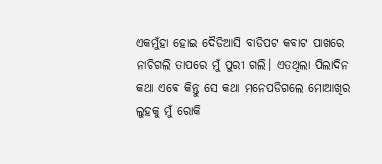ଏକମୁଁହା ହୋଇ ଦୈଡିଆସି ବାଡିପଟ କବାଟ ପାଖରେ ନାଚିଗଲି ତାପରେ ମୁଁ ପୁରୀ ଗଲି। ଏତଥିଲା ପିଲାଦିନ କଥା ଏଵେ କିନ୍ତୁ ସେ କଥା ମନେପଡିଗଲେ ମୋଆଖିର ଲୁହକୁ ମୁଁ ରୋକି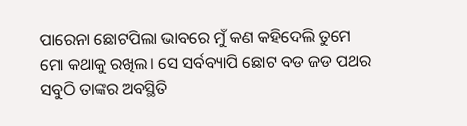ପାରେନା ଛୋଟପିଲା ଭାବରେ ମୁଁ କଣ କହିଦେଲି ତୁମେ ମୋ କଥାକୁ ରଖିଲ। ସେ ସର୍ବବ୍ୟାପି ଛୋଟ ବଡ ଜଡ ପଥର ସବୁଠି ତାଙ୍କର ଅବସ୍ଥିତି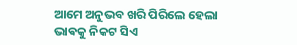ଆମେ ଅନୁଭବ ଖରି ପିରିଲେ ହେଲା
ଭାଵକୁ ନିକଟ ସିଏ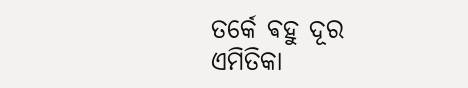ତର୍କେ ଵହୁ ଦୂର
ଏମିତିକା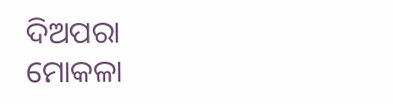ଦିଅପରା
ମୋକଳା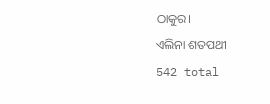ଠାକୁର।
ଏଲିନା ଶତପଥୀ
542 total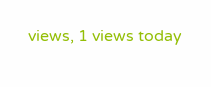views, 1 views today